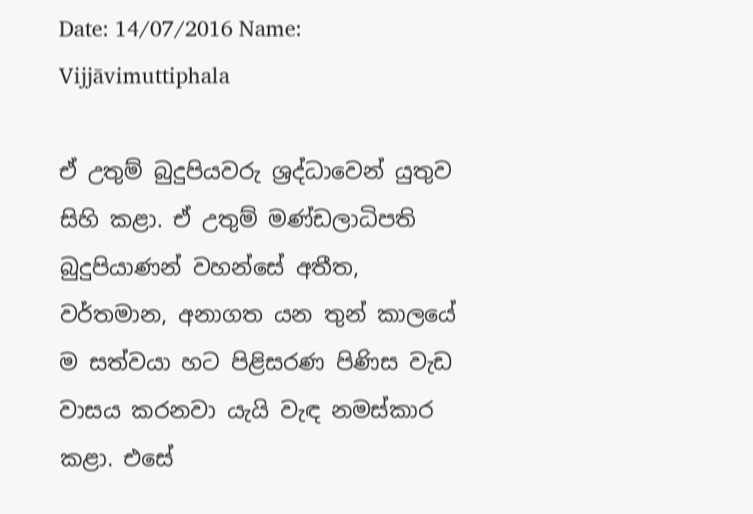Date: 14/07/2016 Name: Vijjāvimuttiphala

ඒ උතුම් බුදුපියවරු ශ්‍රද්ධාවෙන් යුතුව සිහි කළා. ඒ උතුම් මණ්ඩලාධිපති බුදුපියාණන් වහන්සේ අතීත, වර්තමාන, අනාගත යන තුන් කාලයේ ම සත්වයා හට පිළිසරණ පිණිස වැඩ වාසය කරනවා යැයි වැඳ නමස්කාර කළා. එසේ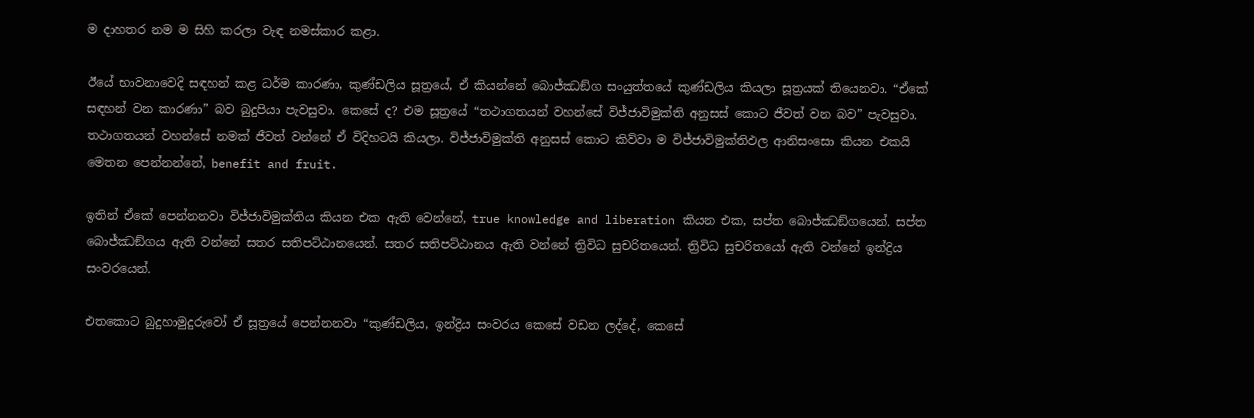ම දාහතර නම ම සිහි කරලා වැඳ නමස්කාර කළා.

ඊයේ භාවනාවෙදි සඳහන් කළ ධර්ම කාරණා, කුණ්ඩලිය සූත්‍රයේ, ඒ කියන්නේ බොජ්ඣඞ්ග සංයුත්තයේ කුණ්ඩලිය කියලා සූත්‍රයක් තියෙනවා. “ඒකේ සඳහන් වන කාරණා” බව බුදුපියා පැවසුවා. කෙසේ ද? එම සූත්‍රයේ “තථාගතයන් වහන්සේ විජ්ජාවිමුක්ති අනුසස් කොට ජීවත් වන බව” පැවසුවා. තථාගතයන් වහන්සේ නමක් ජීවත් වන්නේ ඒ විදිහටයි කියලා. විජ්ජාවිමුක්ති අනුසස් කොට කිව්වා ම විජ්ජාවිමුක්තිඵල ආනිසංසො කියන එකයි මෙතන පෙන්නන්නේ, benefit and fruit.

ඉතින් ඒකේ පෙන්නනවා විජ්ජාවිමුක්තිය කියන එක ඇති වෙන්නේ, true knowledge and liberation කියන එක, සප්ත බොජ්ඣඞ්ගයෙන්. සප්ත බොජ්ඣඞ්ගය ඇති වන්නේ සතර සතිපට්ඨානයෙන්. සතර සතිපට්ඨානය ඇති වන්නේ ත්‍රිවිධ සුචරිතයෙන්. ත්‍රිවිධ සුචරිතයෝ ඇති වන්නේ ඉන්ද්‍රිය සංවරයෙන්.

එතකොට බුදුහාමුදුරුවෝ ඒ සූත්‍රයේ පෙන්නනවා “කුණ්ඩලිය, ඉන්ද්‍රිය සංවරය කෙසේ වඩන ලද්දේ, කෙසේ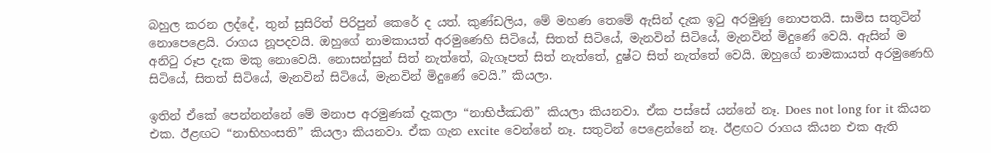බහුල කරන ලද්දේ, තුන් සුසිරිත් පිරිපුන් කෙරේ ද යත්. කුණ්ඩලිය, මේ මහණ තෙමේ ඇසින් දැක ඉටු අරමුණු නොපතයි. සාමිස සතුටින් නොපෙළෙයි. රාගය නූපදවයි. ඔහුගේ නාමකායත් අරමුණෙහි සිටියේ, සිතත් සිටියේ, මැනවින් සිටියේ, මැනවින් මිදුණේ වෙයි. ඇසින් ම අනිටු රූප දැක මකු නොවෙයි. නොසන්සුන් සිත් නැත්තේ, බැගෑපත් සිත් නැත්තේ, දුෂ්ට සිත් නැත්තේ වෙයි. ඔහුගේ නාමකායත් අරමුණෙහි සිටියේ, සිතත් සිටියේ, මැනවින් සිටියේ, මැනවින් මිදුණේ වෙයි.” කියලා.

ඉතින් ඒකේ පෙන්නන්නේ මේ මනාප අරමුණක් දැකලා “නාභිජ්ඣති” කියලා කියනවා. ඒක පස්සේ යන්නේ නෑ. Does not long for it කියන එක. ඊළඟට “නාභිහංසති” කියලා කියනවා. ඒක ගැන excite වෙන්නේ නෑ. සතුටින් පෙළෙන්නේ නෑ. ඊළඟට රාගය කියන එක ඇති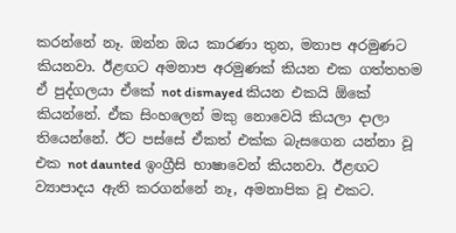කරන්නේ නෑ. ඔන්න ඔය කාරණා තුන, මනාප අරමුණට කියනවා. ඊළඟට අමනාප අරමුණක් කියන එක ගත්තහම ඒ පුද්ගලයා ඒකේ not dismayed කියන එකයි ඕකේ කියන්නේ. ඒක සිංහලෙන් මකු නොවෙයි කියලා දාලා තියෙන්නේ. ඊට පස්සේ ඒකත් එක්ක බැසගෙන යන්නා වූ එක not daunted ඉංග්‍රීසි භාෂාවෙන් කියනවා. ඊළඟට ව්‍යාපාදය ඇති කරගන්නේ නෑ, අමනාපික වූ එකට.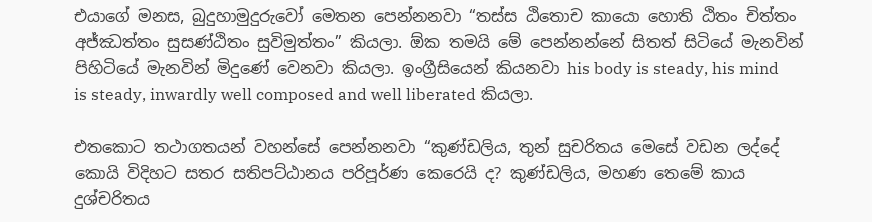එයාගේ මනස, බුදුහාමුදුරුවෝ මෙතන පෙන්නනවා “තස්ස ඨිතොච කායො හොති ඨිතං චිත්තං අජ්ඣත්තං සුසණ්‌ඨිතං සුවිමුත්තං” කියලා. ඕක තමයි මේ පෙන්නන්නේ සිතත් සිටියේ මැනවින් පිහිටියේ මැනවින් මිදුණේ වෙනවා කියලා. ඉංග්‍රීසියෙන් කියනවා his body is steady, his mind is steady, inwardly well composed and well liberated කියලා.

එතකොට තථාගතයන් වහන්සේ පෙන්නනවා “කුණ්ඩලිය, තුන් සුචරිතය මෙසේ වඩන ලද්දේ කොයි විදිහට සතර සතිපට්ඨානය පරිපූර්ණ කෙරෙයි ද? කුණ්ඩලිය, මහණ තෙමේ කාය දුශ්චරිතය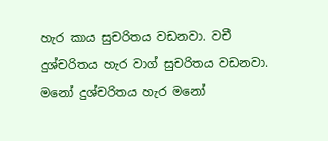හැර කාය සුචරිතය වඩනවා. වචී දුශ්චරිතය හැර වාග් සුචරිතය වඩනවා. මනෝ දුශ්චරිතය හැර මනෝ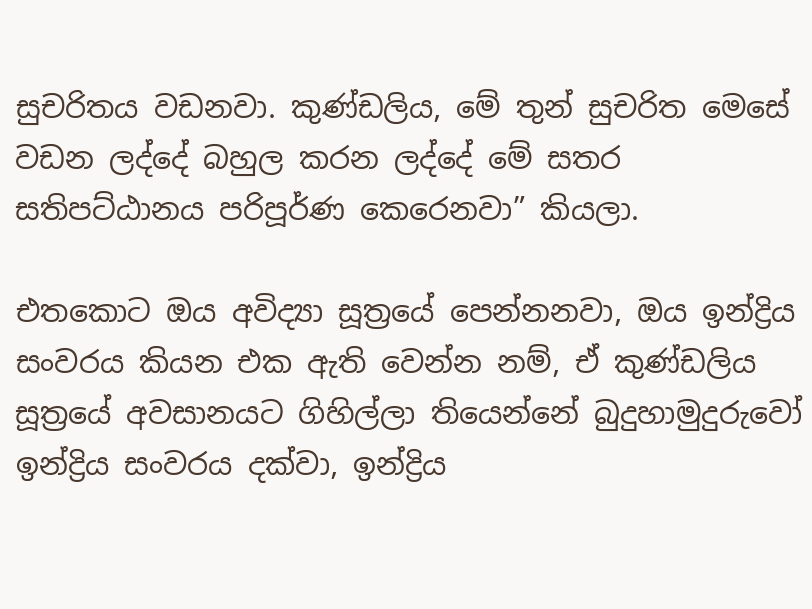සුචරිතය වඩනවා. කුණ්ඩලිය, මේ තුන් සුචරිත මෙසේ වඩන ලද්දේ බහුල කරන ලද්දේ මේ සතර සතිපට්ඨානය පරිපූර්ණ කෙරෙනවා” කියලා.

එතකොට ඔය අවිද්‍යා සූත්‍රයේ පෙන්නනවා, ඔය ඉන්ද්‍රිය සංවරය කියන එක ඇති වෙන්න නම්, ඒ කුණ්ඩලිය සූත්‍රයේ අවසානයට ගිහිල්ලා තියෙන්නේ බුදුහාමුදුරුවෝ ඉන්ද්‍රිය සංවරය දක්වා, ඉන්ද්‍රිය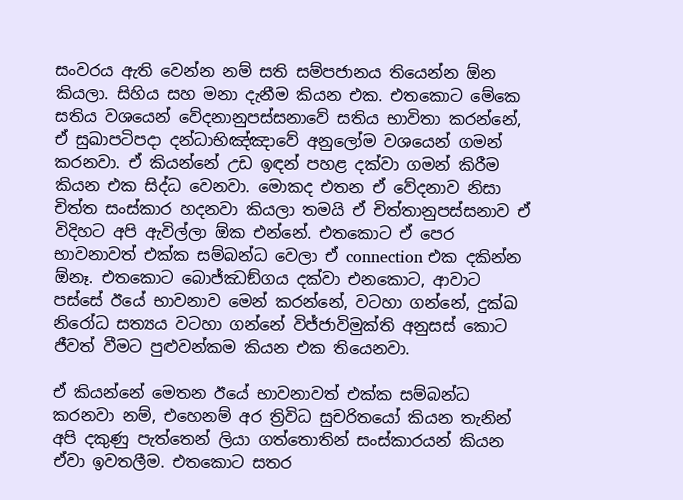සංවරය ඇති වෙන්න නම් සති සම්පජානය තියෙන්න ඕන කියලා. සිහිය සහ මනා දැනීම කියන එක. එතකොට මේකෙ සතිය වශයෙන් වේදනානුපස්සනාවේ සතිය භාවිතා කරන්නේ, ඒ සුඛාපටිපදා දන්ධාභිඤ්ඤාවේ අනුලෝම වශයෙන් ගමන් කරනවා. ඒ කියන්නේ උඩ ඉඳන් පහළ දක්වා ගමන් කිරීම කියන එක සිද්ධ වෙනවා. මොකද එතන ඒ වේදනාව නිසා චිත්ත සංස්කාර හදනවා කියලා තමයි ඒ චිත්තානුපස්සනාව ඒ විදිහට අපි ඇවිල්ලා ඕක එන්නේ. එතකොට ඒ පෙර භාවනාවත් එක්ක සම්බන්ධ වෙලා ඒ connection එක දකින්න ඕනෑ. එතකොට බොජ්ඣඞ්ගය දක්වා එනකොට, ආවාට පස්සේ ඊයේ භාවනාව මෙන් කරන්නේ, වටහා ගන්නේ, දුක්ඛ නිරෝධ සත්‍යය වටහා ගන්නේ විජ්ජාවිමුක්ති අනුසස් කොට ජීවත් වීමට පුළුවන්කම කියන එක තියෙනවා.

ඒ කියන්නේ මෙතන ඊයේ භාවනාවත් එක්ක සම්බන්ධ කරනවා නම්, එහෙනම් අර ත්‍රිවිධ සුචරිතයෝ කියන තැනින් අපි දකුණු පැත්තෙන් ලියා ගත්තොතින් සංස්කාරයන් කියන ඒවා ඉවතලීම. එතකොට සතර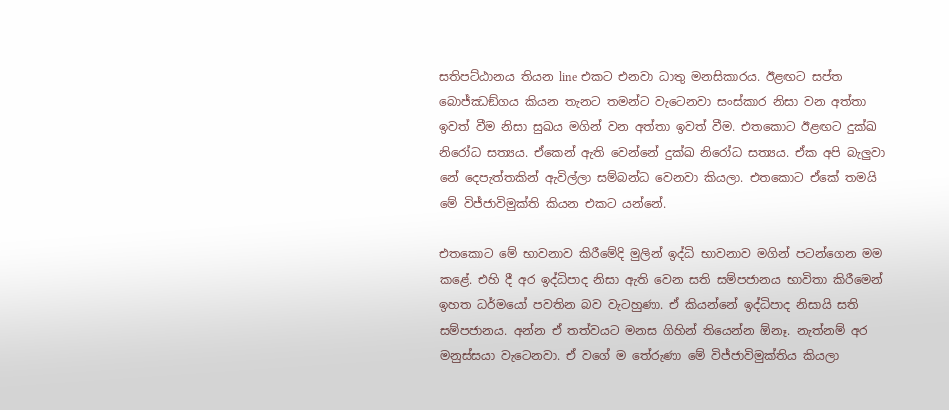සතිපට්ඨානය තියන line එකට එනවා ධාතු මනසිකාරය. ඊළඟට සප්ත බොජ්ඣඞ්ගය කියන තැනට තමන්ට වැටෙනවා සංස්කාර නිසා වන අත්තා ඉවත් වීම නිසා සුඛය මගින් වන අත්තා ඉවත් වීම. එතකොට ඊළඟට දුක්ඛ නිරෝධ සත්‍යය. ඒකෙන් ඇති වෙන්නේ දුක්ඛ නිරෝධ සත්‍යය. ඒක අපි බැලුවා නේ දෙපැත්තකින් ඇවිල්ලා සම්බන්ධ වෙනවා කියලා. එතකොට ඒකේ තමයි මේ විජ්ජාවිමුක්ති කියන එකට යන්නේ.

එතකොට මේ භාවනාව කිරීමේදි මුලින් ඉද්ධි භාවනාව මගින් පටන්ගෙන මම කළේ. එහි දී අර ඉද්ධිපාද නිසා ඇති වෙන සති සම්පජානය භාවිතා කිරීමෙන් ඉහත ධර්මයෝ පවතින බව වැටහුණා. ඒ කියන්නේ ඉද්ධිපාද නිසායි සති සම්පජානය. අන්න ඒ තත්වයට මනස ගිහින් තියෙන්න ඕනෑ. නැත්නම් අර මනුස්සයා වැටෙනවා. ඒ වගේ ම තේරුණා මේ විජ්ජාවිමුක්තිය කියලා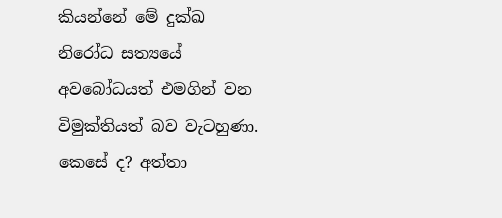කියන්නේ මේ දුක්ඛ නිරෝධ සත්‍යයේ අවබෝධයත් එමගින් වන විමුක්තියත් බව වැටහුණා. කෙසේ ද? අත්තා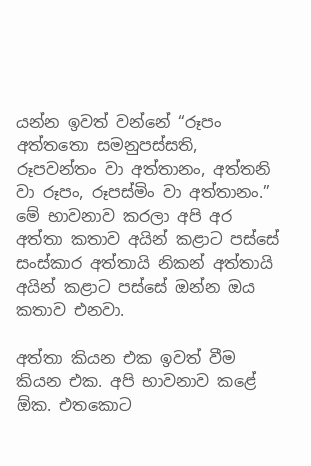යන්න ඉවත් වන්නේ “රූපං අත්තතො සමනුපස්සති, රූපවන්තං වා අත්තානං, අත්තනි වා රූපං, රූපස්මිං වා අත්තානං.” මේ භාවනාව කරලා අපි අර අත්තා කතාව අයින් කළාට පස්සේ සංස්කාර අත්තායි නිකන් අත්තායි අයින් කළාට පස්සේ ඔන්න ඔය කතාව එනවා.

අත්තා කියන එක ඉවත් වීම කියන එක. අපි භාවනාව කළේ ඕක. එතකොට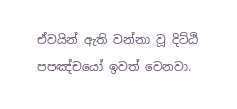ඒවයින් ඇති වන්නා වූ දිට්ඨි පපඤ්චයෝ ඉවත් වෙනවා.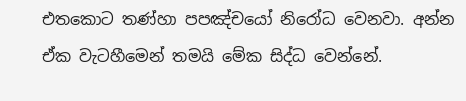එතකොට තණ්හා පපඤ්චයෝ නිරෝධ වෙනවා. අන්න ඒක වැටහීමෙන් තමයි මේක සිද්ධ වෙන්නේ.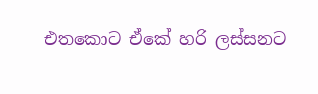එතකොට ඒකේ හරි ලස්සනට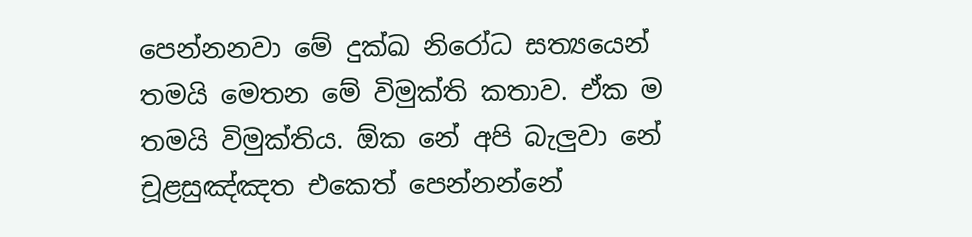පෙන්නනවා මේ දුක්ඛ නිරෝධ සත්‍යයෙන් තමයි මෙතන මේ විමුක්ති කතාව. ඒක ම තමයි විමුක්තිය. ඕක නේ අපි බැලුවා නේ චූළසුඤ්ඤත එකෙත් පෙන්නන්නේ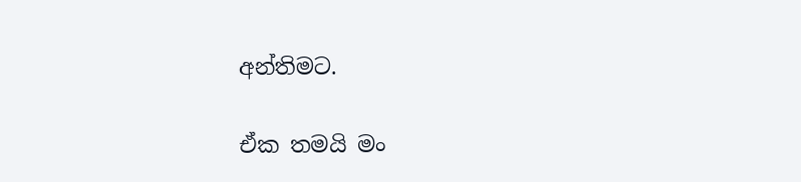අන්තිමට.

ඒක තමයි මං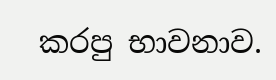කරපු භාවනාව.